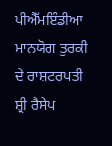ਪੀਐੱਮਇੰਡੀਆ
ਮਾਨਯੋਗ ਤੁਰਕੀ ਦੇ ਰਾਸ਼ਟਰਪਤੀ ਸ਼੍ਰੀ ਰੈਸੇਪ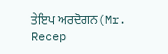ਤੇਇਪ ਅਰਦੋਗਨ(Mr. Recep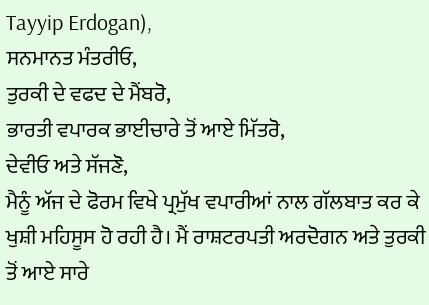Tayyip Erdogan),
ਸਨਮਾਨਤ ਮੰਤਰੀਓ,
ਤੁਰਕੀ ਦੇ ਵਫਦ ਦੇ ਮੈਂਬਰੋ,
ਭਾਰਤੀ ਵਪਾਰਕ ਭਾਈਚਾਰੇ ਤੋਂ ਆਏ ਮਿੱਤਰੋ,
ਦੇਵੀਓ ਅਤੇ ਸੱਜਣੋ,
ਮੈਨੂੰ ਅੱਜ ਦੇ ਫੋਰਮ ਵਿਖੇ ਪ੍ਰਮੁੱਖ ਵਪਾਰੀਆਂ ਨਾਲ ਗੱਲਬਾਤ ਕਰ ਕੇ ਖੁਸ਼ੀ ਮਹਿਸੂਸ ਹੋ ਰਹੀ ਹੈ। ਮੈਂ ਰਾਸ਼ਟਰਪਤੀ ਅਰਦੋਗਨ ਅਤੇ ਤੁਰਕੀ ਤੋਂ ਆਏ ਸਾਰੇ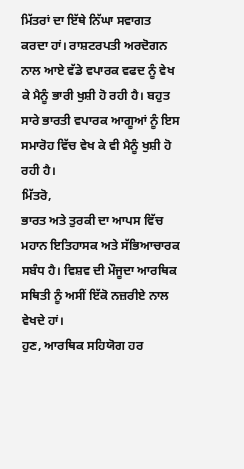ਮਿੱਤਰਾਂ ਦਾ ਇੱਥੇ ਨਿੱਘਾ ਸਵਾਗਤ ਕਰਦਾ ਹਾਂ। ਰਾਸ਼ਟਰਪਤੀ ਅਰਦੋਗਨ ਨਾਲ ਆਏ ਵੱਡੇ ਵਪਾਰਕ ਵਫਦ ਨੂੰ ਵੇਖ ਕੇ ਮੈਨੂੰ ਭਾਰੀ ਖੁਸ਼ੀ ਹੋ ਰਹੀ ਹੈ। ਬਹੁਤ ਸਾਰੇ ਭਾਰਤੀ ਵਪਾਰਕ ਆਗੂਆਂ ਨੂੰ ਇਸ ਸਮਾਰੋਹ ਵਿੱਚ ਵੇਖ ਕੇ ਵੀ ਮੈਨੂੰ ਖੁਸ਼ੀ ਹੋ ਰਹੀ ਹੈ।
ਮਿੱਤਰੋ,
ਭਾਰਤ ਅਤੇ ਤੁਰਕੀ ਦਾ ਆਪਸ ਵਿੱਚ ਮਹਾਨ ਇਤਿਹਾਸਕ ਅਤੇ ਸੱਭਿਆਚਾਰਕ ਸਬੰਧ ਹੈ। ਵਿਸ਼ਵ ਦੀ ਮੌਜੂਦਾ ਆਰਥਿਕ ਸਥਿਤੀ ਨੂੰ ਅਸੀਂ ਇੱਕੋ ਨਜ਼ਰੀਏ ਨਾਲ ਵੇਖਦੇ ਹਾਂ।
ਹੁਣ, ਆਰਥਿਕ ਸਹਿਯੋਗ ਹਰ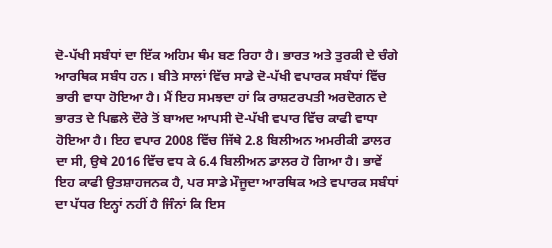ਦੋ-ਪੱਖੀ ਸਬੰਧਾਂ ਦਾ ਇੱਕ ਅਹਿਮ ਥੰਮ ਬਣ ਰਿਹਾ ਹੈ। ਭਾਰਤ ਅਤੇ ਤੁਰਕੀ ਦੇ ਚੰਗੇ ਆਰਥਿਕ ਸਬੰਧ ਹਨ। ਬੀਤੇ ਸਾਲਾਂ ਵਿੱਚ ਸਾਡੇ ਦੋ-ਪੱਖੀ ਵਪਾਰਕ ਸਬੰਧਾਂ ਵਿੱਚ ਭਾਰੀ ਵਾਧਾ ਹੋਇਆ ਹੈ। ਮੈਂ ਇਹ ਸਮਝਦਾ ਹਾਂ ਕਿ ਰਾਸ਼ਟਰਪਤੀ ਅਰਦੋਗਨ ਦੇ ਭਾਰਤ ਦੇ ਪਿਛਲੇ ਦੌਰੇ ਤੋਂ ਬਾਅਦ ਆਪਸੀ ਦੋ-ਪੱਖੀ ਵਪਾਰ ਵਿੱਚ ਕਾਫੀ ਵਾਧਾ ਹੋਇਆ ਹੈ। ਇਹ ਵਪਾਰ 2008 ਵਿੱਚ ਜਿੱਥੇ 2.8 ਬਿਲੀਅਨ ਅਮਰੀਕੀ ਡਾਲਰ ਦਾ ਸੀ, ਉਥੇ 2016 ਵਿੱਚ ਵਧ ਕੇ 6.4 ਬਿਲੀਅਨ ਡਾਲਰ ਹੋ ਗਿਆ ਹੈ। ਭਾਵੇਂ ਇਹ ਕਾਫੀ ਉਤਸ਼ਾਹਜਨਕ ਹੈ, ਪਰ ਸਾਡੇ ਮੌਜੂਦਾ ਆਰਥਿਕ ਅਤੇ ਵਪਾਰਕ ਸਬੰਧਾਂ ਦਾ ਪੱਧਰ ਇਨ੍ਹਾਂ ਨਹੀਂ ਹੈ ਜਿੰਨਾਂ ਕਿ ਇਸ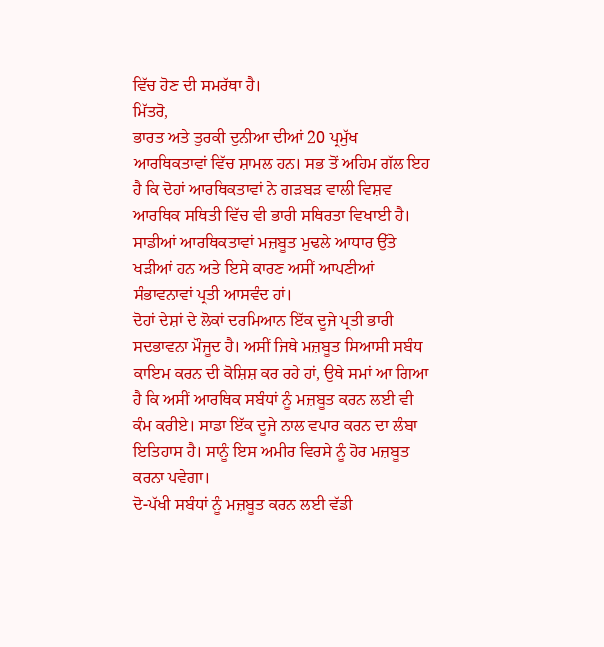ਵਿੱਚ ਹੋਣ ਦੀ ਸਮਰੱਥਾ ਹੈ।
ਮਿੱਤਰੋ,
ਭਾਰਤ ਅਤੇ ਤੁਰਕੀ ਦੁਨੀਆ ਦੀਆਂ 20 ਪ੍ਰਮੁੱਖ ਆਰਥਿਕਤਾਵਾਂ ਵਿੱਚ ਸ਼ਾਮਲ ਹਨ। ਸਭ ਤੋਂ ਅਹਿਮ ਗੱਲ ਇਹ ਹੈ ਕਿ ਦੋਹਾਂ ਆਰਥਿਕਤਾਵਾਂ ਨੇ ਗੜਬੜ ਵਾਲੀ ਵਿਸ਼ਵ ਆਰਥਿਕ ਸਥਿਤੀ ਵਿੱਚ ਵੀ ਭਾਰੀ ਸਥਿਰਤਾ ਵਿਖਾਈ ਹੈ। ਸਾਡੀਆਂ ਆਰਥਿਕਤਾਵਾਂ ਮਜ਼ਬੂਤ ਮੁਢਲੇ ਆਧਾਰ ਉੱਤੇ ਖੜੀਆਂ ਹਨ ਅਤੇ ਇਸੇ ਕਾਰਣ ਅਸੀਂ ਆਪਣੀਆਂ ਸੰਭਾਵਨਾਵਾਂ ਪ੍ਰਤੀ ਆਸਵੰਦ ਹਾਂ।
ਦੋਹਾਂ ਦੇਸ਼ਾਂ ਦੇ ਲੋਕਾਂ ਦਰਮਿਆਨ ਇੱਕ ਦੂਜੇ ਪ੍ਰਤੀ ਭਾਰੀ ਸਦਭਾਵਨਾ ਮੌਜੂਦ ਹੈ। ਅਸੀਂ ਜਿਥੇ ਮਜ਼ਬੂਤ ਸਿਆਸੀ ਸਬੰਧ ਕਾਇਮ ਕਰਨ ਦੀ ਕੋਸ਼ਿਸ਼ ਕਰ ਰਹੇ ਹਾਂ, ਉਥੇ ਸਮਾਂ ਆ ਗਿਆ ਹੈ ਕਿ ਅਸੀਂ ਆਰਥਿਕ ਸਬੰਧਾਂ ਨੂੰ ਮਜ਼ਬੂਤ ਕਰਨ ਲਈ ਵੀ ਕੰਮ ਕਰੀਏ। ਸਾਡਾ ਇੱਕ ਦੂਜੇ ਨਾਲ ਵਪਾਰ ਕਰਨ ਦਾ ਲੰਬਾ ਇਤਿਹਾਸ ਹੈ। ਸਾਨੂੰ ਇਸ ਅਮੀਰ ਵਿਰਸੇ ਨੂੰ ਹੋਰ ਮਜ਼ਬੂਤ ਕਰਨਾ ਪਵੇਗਾ।
ਦੋ-ਪੱਖੀ ਸਬੰਧਾਂ ਨੂੰ ਮਜ਼ਬੂਤ ਕਰਨ ਲਈ ਵੱਡੀ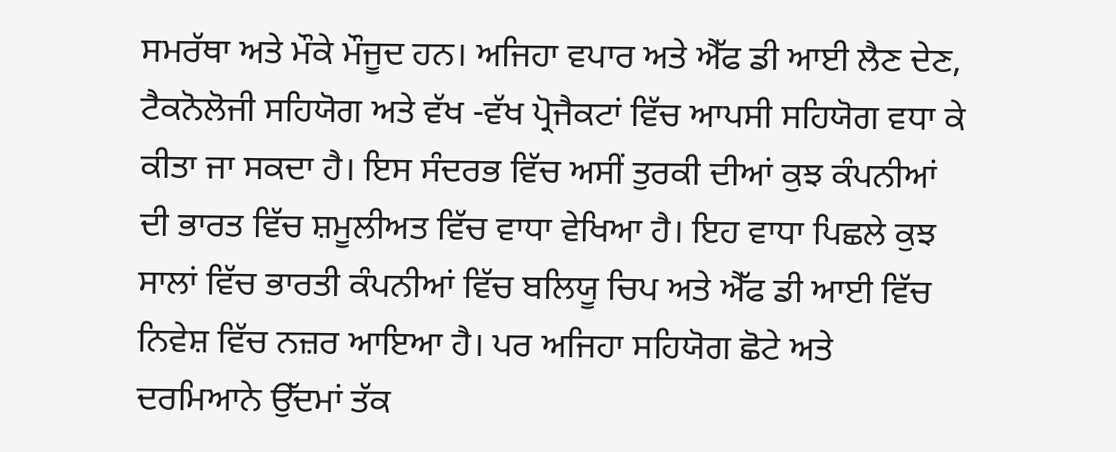ਸਮਰੱਥਾ ਅਤੇ ਮੌਕੇ ਮੌਜੂਦ ਹਨ। ਅਜਿਹਾ ਵਪਾਰ ਅਤੇ ਐੱਫ ਡੀ ਆਈ ਲੈਣ ਦੇਣ, ਟੈਕਨੋਲੋਜੀ ਸਹਿਯੋਗ ਅਤੇ ਵੱਖ -ਵੱਖ ਪ੍ਰੋਜੈਕਟਾਂ ਵਿੱਚ ਆਪਸੀ ਸਹਿਯੋਗ ਵਧਾ ਕੇ ਕੀਤਾ ਜਾ ਸਕਦਾ ਹੈ। ਇਸ ਸੰਦਰਭ ਵਿੱਚ ਅਸੀਂ ਤੁਰਕੀ ਦੀਆਂ ਕੁਝ ਕੰਪਨੀਆਂ ਦੀ ਭਾਰਤ ਵਿੱਚ ਸ਼ਮੂਲੀਅਤ ਵਿੱਚ ਵਾਧਾ ਵੇਖਿਆ ਹੈ। ਇਹ ਵਾਧਾ ਪਿਛਲੇ ਕੁਝ ਸਾਲਾਂ ਵਿੱਚ ਭਾਰਤੀ ਕੰਪਨੀਆਂ ਵਿੱਚ ਬਲਿਯੂ ਚਿਪ ਅਤੇ ਐੱਫ ਡੀ ਆਈ ਵਿੱਚ ਨਿਵੇਸ਼ ਵਿੱਚ ਨਜ਼ਰ ਆਇਆ ਹੈ। ਪਰ ਅਜਿਹਾ ਸਹਿਯੋਗ ਛੋਟੇ ਅਤੇ ਦਰਮਿਆਨੇ ਉੱਦਮਾਂ ਤੱਕ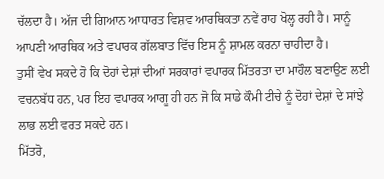ਚੱਲਦਾ ਹੈ। ਅੱਜ ਦੀ ਗਿਆਨ ਆਧਾਰਤ ਵਿਸ਼ਵ ਆਰਥਿਕਤਾ ਨਵੇਂ ਰਾਹ ਖੋਲ੍ਹ ਰਹੀ ਹੈ। ਸਾਨੂੰ ਆਪਣੀ ਆਰਥਿਕ ਅਤੇ ਵਪਾਰਕ ਗੱਲਬਾਤ ਵਿੱਚ ਇਸ ਨੂੰ ਸ਼ਾਮਲ ਕਰਨਾ ਚਾਹੀਦਾ ਹੈ।
ਤੁਸੀਂ ਵੇਖ ਸਕਦੇ ਹੋ ਕਿ ਦੋਹਾਂ ਦੇਸ਼ਾਂ ਦੀਆਂ ਸਰਕਾਰਾਂ ਵਪਾਰਕ ਮਿੱਤਰਤਾ ਦਾ ਮਾਹੌਲ ਬਣਾਉਣ ਲਈ ਵਚਨਬੱਧ ਹਨ, ਪਰ ਇਹ ਵਪਾਰਕ ਆਗੂ ਹੀ ਹਨ ਜੋ ਕਿ ਸਾਡੇ ਕੌਮੀ ਟੀਚੇ ਨੂੰ ਦੋਹਾਂ ਦੇਸ਼ਾਂ ਦੇ ਸਾਂਝੇ ਲਾਭ ਲਈ ਵਰਤ ਸਕਦੇ ਹਨ।
ਮਿੱਤਰੋ,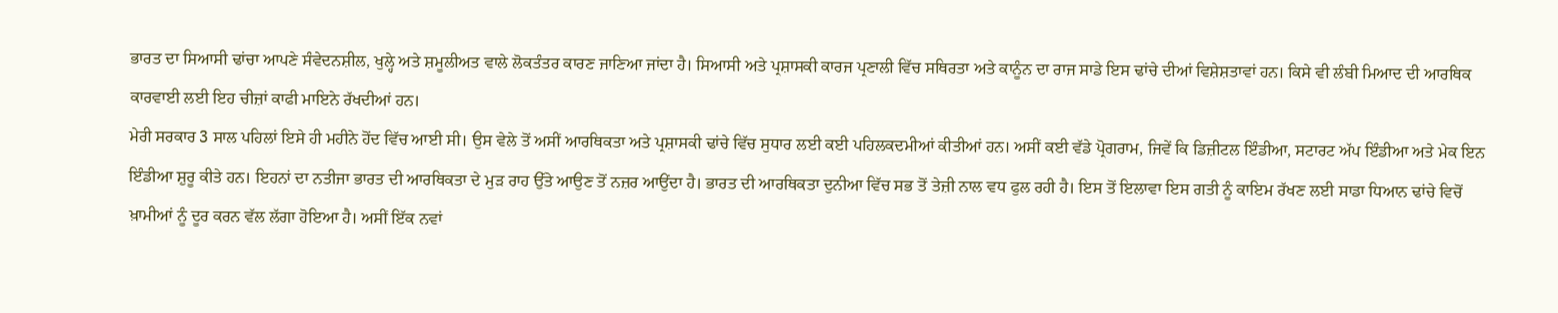ਭਾਰਤ ਦਾ ਸਿਆਸੀ ਢਾਂਚਾ ਆਪਣੇ ਸੰਵੇਦਨਸ਼ੀਲ, ਖੁਲ੍ਹੇ ਅਤੇ ਸ਼ਮੂਲੀਅਤ ਵਾਲੇ ਲੋਕਤੰਤਰ ਕਾਰਣ ਜਾਣਿਆ ਜਾਂਦਾ ਹੈ। ਸਿਆਸੀ ਅਤੇ ਪ੍ਰਸ਼ਾਸਕੀ ਕਾਰਜ ਪ੍ਰਣਾਲੀ ਵਿੱਚ ਸਥਿਰਤਾ ਅਤੇ ਕਾਨੂੰਨ ਦਾ ਰਾਜ ਸਾਡੇ ਇਸ ਢਾਂਚੇ ਦੀਆਂ ਵਿਸ਼ੇਸ਼ਤਾਵਾਂ ਹਨ। ਕਿਸੇ ਵੀ ਲੰਬੀ ਮਿਆਦ ਦੀ ਆਰਥਿਕ ਕਾਰਵਾਈ ਲਈ ਇਹ ਚੀਜ਼ਾਂ ਕਾਫੀ ਮਾਇਨੇ ਰੱਖਦੀਆਂ ਹਨ।
ਮੇਰੀ ਸਰਕਾਰ 3 ਸਾਲ ਪਹਿਲਾਂ ਇਸੇ ਹੀ ਮਹੀਨੇ ਹੋਂਦ ਵਿੱਚ ਆਈ ਸੀ। ਉਸ ਵੇਲੇ ਤੋਂ ਅਸੀਂ ਆਰਥਿਕਤਾ ਅਤੇ ਪ੍ਰਸ਼ਾਸਕੀ ਢਾਂਚੇ ਵਿੱਚ ਸੁਧਾਰ ਲਈ ਕਈ ਪਹਿਲਕਦਮੀਆਂ ਕੀਤੀਆਂ ਹਨ। ਅਸੀਂ ਕਈ ਵੱਡੇ ਪ੍ਰੋਗਰਾਮ, ਜਿਵੇਂ ਕਿ ਡਿਜ਼ੀਟਲ ਇੰਡੀਆ, ਸਟਾਰਟ ਅੱਪ ਇੰਡੀਆ ਅਤੇ ਮੇਕ ਇਨ ਇੰਡੀਆ ਸ਼ੁਰੂ ਕੀਤੇ ਹਨ। ਇਹਨਾਂ ਦਾ ਨਤੀਜਾ ਭਾਰਤ ਦੀ ਆਰਥਿਕਤਾ ਦੇ ਮੁੜ ਰਾਹ ਉੱਤੇ ਆਉਣ ਤੋਂ ਨਜ਼ਰ ਆਉਂਦਾ ਹੈ। ਭਾਰਤ ਦੀ ਆਰਥਿਕਤਾ ਦੁਨੀਆ ਵਿੱਚ ਸਭ ਤੋਂ ਤੇਜ਼ੀ ਨਾਲ ਵਧ ਫੁਲ ਰਹੀ ਹੈ। ਇਸ ਤੋਂ ਇਲਾਵਾ ਇਸ ਗਤੀ ਨੂੰ ਕਾਇਮ ਰੱਖਣ ਲਈ ਸਾਡਾ ਧਿਆਨ ਢਾਂਚੇ ਵਿਚੋਂ ਖ਼ਾਮੀਆਂ ਨੂੰ ਦੂਰ ਕਰਨ ਵੱਲ ਲੱਗਾ ਹੋਇਆ ਹੈ। ਅਸੀਂ ਇੱਕ ਨਵਾਂ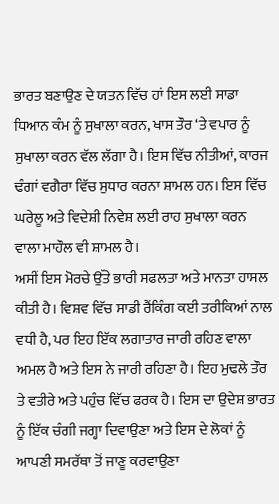ਭਾਰਤ ਬਣਾਉਣ ਦੇ ਯਤਨ ਵਿੱਚ ਹਾਂ ਇਸ ਲਈ ਸਾਡਾ ਧਿਆਨ ਕੰਮ ਨੂੰ ਸੁਖਾਲਾ ਕਰਨ, ਖਾਸ ਤੌਰ ‘ਤੇ ਵਪਾਰ ਨੂੰ ਸੁਖਾਲਾ ਕਰਨ ਵੱਲ ਲੱਗਾ ਹੈ। ਇਸ ਵਿੱਚ ਨੀਤੀਆਂ, ਕਾਰਜ ਢੰਗਾਂ ਵਗੈਰਾ ਵਿੱਚ ਸੁਧਾਰ ਕਰਨਾ ਸ਼ਾਮਲ ਹਨ। ਇਸ ਵਿੱਚ ਘਰੇਲੂ ਅਤੇ ਵਿਦੇਸ਼ੀ ਨਿਵੇਸ਼ ਲਈ ਰਾਹ ਸੁਖਾਲਾ ਕਰਨ ਵਾਲਾ ਮਾਹੌਲ ਵੀ ਸ਼ਾਮਲ ਹੈ।
ਅਸੀਂ ਇਸ ਮੋਰਚੇ ਉੱਤੇ ਭਾਰੀ ਸਫਲਤਾ ਅਤੇ ਮਾਨਤਾ ਹਾਸਲ ਕੀਤੀ ਹੈ। ਵਿਸ਼ਵ ਵਿੱਚ ਸਾਡੀ ਰੈਂਕਿੰਗ ਕਈ ਤਰੀਕਿਆਂ ਨਾਲ ਵਧੀ ਹੈ, ਪਰ ਇਹ ਇੱਕ ਲਗਾਤਾਰ ਜਾਰੀ ਰਹਿਣ ਵਾਲਾ ਅਮਲ ਹੈ ਅਤੇ ਇਸ ਨੇ ਜਾਰੀ ਰਹਿਣਾ ਹੈ। ਇਹ ਮੁਢਲੇ ਤੌਰ ਤੇ ਵਤੀਰੇ ਅਤੇ ਪਹੁੰਚ ਵਿੱਚ ਫਰਕ ਹੈ। ਇਸ ਦਾ ਉਦੇਸ਼ ਭਾਰਤ ਨੂੰ ਇੱਕ ਚੰਗੀ ਜਗ੍ਹਾ ਦਿਵਾਉਣਾ ਅਤੇ ਇਸ ਦੇ ਲੋਕਾਂ ਨੂੰ ਆਪਣੀ ਸਮਰੱਥਾ ਤੋਂ ਜਾਣੂ ਕਰਵਾਉਣਾ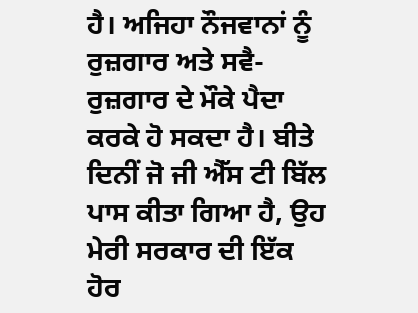ਹੈ। ਅਜਿਹਾ ਨੌਜਵਾਨਾਂ ਨੂੰ ਰੁਜ਼ਗਾਰ ਅਤੇ ਸਵੈ-ਰੁਜ਼ਗਾਰ ਦੇ ਮੌਕੇ ਪੈਦਾ ਕਰਕੇ ਹੋ ਸਕਦਾ ਹੈ। ਬੀਤੇ ਦਿਨੀਂ ਜੋ ਜੀ ਐੱਸ ਟੀ ਬਿੱਲ ਪਾਸ ਕੀਤਾ ਗਿਆ ਹੈ, ਉਹ ਮੇਰੀ ਸਰਕਾਰ ਦੀ ਇੱਕ ਹੋਰ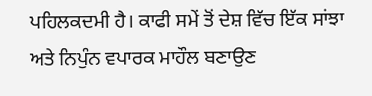ਪਹਿਲਕਦਮੀ ਹੈ। ਕਾਫੀ ਸਮੇਂ ਤੋਂ ਦੇਸ਼ ਵਿੱਚ ਇੱਕ ਸਾਂਝਾ ਅਤੇ ਨਿਪੁੰਨ ਵਪਾਰਕ ਮਾਹੌਲ ਬਣਾਉਣ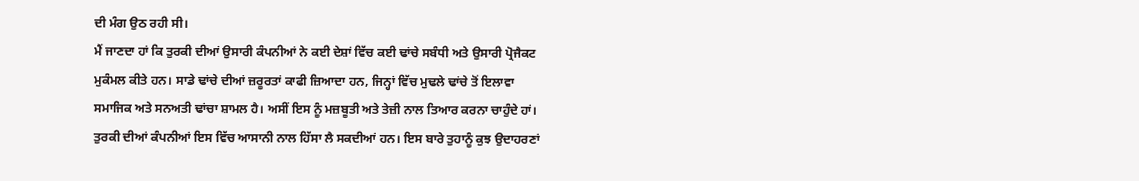ਦੀ ਮੰਗ ਉਠ ਰਹੀ ਸੀ।
ਮੈਂ ਜਾਣਦਾ ਹਾਂ ਕਿ ਤੁਰਕੀ ਦੀਆਂ ਉਸਾਰੀ ਕੰਪਨੀਆਂ ਨੇ ਕਈ ਦੇਸ਼ਾਂ ਵਿੱਚ ਕਈ ਢਾਂਚੇ ਸਬੰਧੀ ਅਤੇ ਉਸਾਰੀ ਪ੍ਰੋਜੈਕਟ ਮੁਕੰਮਲ ਕੀਤੇ ਹਨ। ਸਾਡੇ ਢਾਂਚੇ ਦੀਆਂ ਜ਼ਰੂਰਤਾਂ ਕਾਫੀ ਜ਼ਿਆਦਾ ਹਨ, ਜਿਨ੍ਹਾਂ ਵਿੱਚ ਮੁਢਲੇ ਢਾਂਚੇ ਤੋਂ ਇਲਾਵਾ ਸਮਾਜਿਕ ਅਤੇ ਸਨਅਤੀ ਢਾਂਚਾ ਸ਼ਾਮਲ ਹੈ। ਅਸੀਂ ਇਸ ਨੂੰ ਮਜ਼ਬੂਤੀ ਅਤੇ ਤੇਜ਼ੀ ਨਾਲ ਤਿਆਰ ਕਰਨਾ ਚਾਹੁੰਦੇ ਹਾਂ। ਤੁਰਕੀ ਦੀਆਂ ਕੰਪਨੀਆਂ ਇਸ ਵਿੱਚ ਆਸਾਨੀ ਨਾਲ ਹਿੱਸਾ ਲੈ ਸਕਦੀਆਂ ਹਨ। ਇਸ ਬਾਰੇ ਤੁਹਾਨੂੰ ਕੁਝ ਉਦਾਹਰਣਾਂ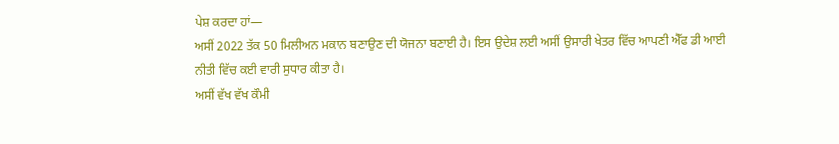ਪੇਸ਼ ਕਰਦਾ ਹਾਂ—
ਅਸੀਂ 2022 ਤੱਕ 50 ਮਿਲੀਅਨ ਮਕਾਨ ਬਣਾਉਣ ਦੀ ਯੋਜਨਾ ਬਣਾਈ ਹੈ। ਇਸ ਉਦੇਸ਼ ਲਈ ਅਸੀਂ ਉਸਾਰੀ ਖੇਤਰ ਵਿੱਚ ਆਪਣੀ ਐੱਫ ਡੀ ਆਈ ਨੀਤੀ ਵਿੱਚ ਕਈ ਵਾਰੀ ਸੁਧਾਰ ਕੀਤਾ ਹੈ।
ਅਸੀਂ ਵੱਖ ਵੱਖ ਕੌਮੀ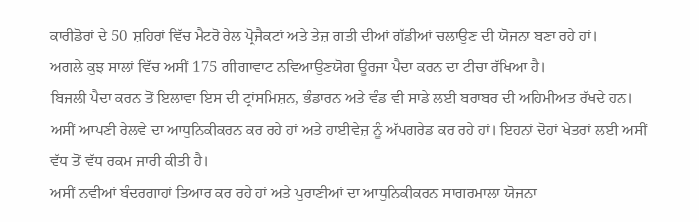ਕਾਰੀਡੋਰਾਂ ਦੇ 50 ਸ਼ਹਿਰਾਂ ਵਿੱਚ ਮੈਟਰੋ ਰੇਲ ਪ੍ਰੋਜੈਕਟਾਂ ਅਤੇ ਤੇਜ਼ ਗਤੀ ਦੀਆਂ ਗੱਡੀਆਂ ਚਲਾਉਣ ਦੀ ਯੋਜਨਾ ਬਣਾ ਰਹੇ ਹਾਂ।
ਅਗਲੇ ਕੁਝ ਸਾਲਾਂ ਵਿੱਚ ਅਸੀਂ 175 ਗੀਗਾਵਾਟ ਨਵਿਆਉਣਯੋਗ ਊਰਜਾ ਪੈਦਾ ਕਰਨ ਦਾ ਟੀਚਾ ਰੱਖਿਆ ਹੈ।
ਬਿਜਲੀ ਪੈਦਾ ਕਰਨ ਤੋਂ ਇਲਾਵਾ ਇਸ ਦੀ ਟ੍ਰਾਂਸਮਿਸ਼ਨ, ਭੰਡਾਰਨ ਅਤੇ ਵੰਡ ਵੀ ਸਾਡੇ ਲਈ ਬਰਾਬਰ ਦੀ ਅਹਿਮੀਅਤ ਰੱਖਦੇ ਹਨ।
ਅਸੀਂ ਆਪਣੀ ਰੇਲਵੇ ਦਾ ਆਧੁਨਿਕੀਕਰਨ ਕਰ ਰਹੇ ਹਾਂ ਅਤੇ ਹਾਈਵੇਜ਼ ਨੂੰ ਅੱਪਗਰੇਡ ਕਰ ਰਹੇ ਹਾਂ। ਇਹਨਾਂ ਦੋਹਾਂ ਖੇਤਰਾਂ ਲਈ ਅਸੀਂ ਵੱਧ ਤੋਂ ਵੱਧ ਰਕਮ ਜਾਰੀ ਕੀਤੀ ਹੈ।
ਅਸੀਂ ਨਵੀਆਂ ਬੰਦਰਗਾਹਾਂ ਤਿਆਰ ਕਰ ਰਹੇ ਹਾਂ ਅਤੇ ਪੁਰਾਣੀਆਂ ਦਾ ਆਧੁਨਿਕੀਕਰਨ ਸਾਗਰਮਾਲਾ ਯੋਜਨਾ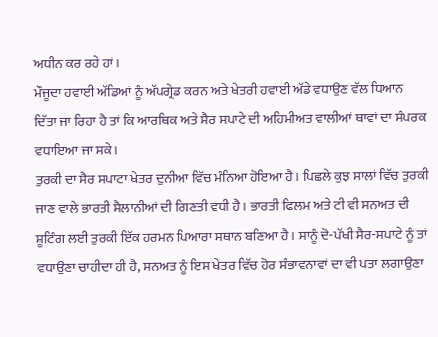ਅਧੀਨ ਕਰ ਰਹੇ ਹਾਂ।
ਮੌਜੂਦਾ ਹਵਾਈ ਅੱਡਿਆਂ ਨੂੰ ਅੱਪਗ੍ਰੇਡ ਕਰਨ ਅਤੇ ਖੇਤਰੀ ਹਵਾਈ ਅੱਡੇ ਵਧਾਉਣ ਵੱਲ ਧਿਆਨ ਦਿੱਤਾ ਜਾ ਰਿਹਾ ਹੈ ਤਾਂ ਕਿ ਆਰਥਿਕ ਅਤੇ ਸੈਰ ਸਪਾਟੇ ਦੀ ਅਹਿਮੀਅਤ ਵਾਲੀਆਂ ਥਾਵਾਂ ਦਾ ਸੰਪਰਕ ਵਧਾਇਆ ਜਾ ਸਕੇ।
ਤੁਰਕੀ ਦਾ ਸੈਰ ਸਪਾਟਾ ਖੇਤਰ ਦੁਨੀਆ ਵਿੱਚ ਮੰਨਿਆ ਹੋਇਆ ਹੈ। ਪਿਛਲੇ ਕੁਝ ਸਾਲਾਂ ਵਿੱਚ ਤੁਰਕੀ ਜਾਣ ਵਾਲੇ ਭਾਰਤੀ ਸੈਲਾਨੀਆਂ ਦੀ ਗਿਣਤੀ ਵਧੀ ਹੈ। ਭਾਰਤੀ ਫਿਲਮ ਅਤੇ ਟੀ ਵੀ ਸਨਅਤ ਦੀ ਸ਼ੂਟਿੰਗ ਲਈ ਤੁਰਕੀ ਇੱਕ ਹਰਮਨ ਪਿਆਰਾ ਸਥਾਨ ਬਣਿਆ ਹੈ। ਸਾਨੂੰ ਦੋ-ਪੱਖੀ ਸੈਰ-ਸਪਾਟੇ ਨੂੰ ਤਾਂ ਵਧਾਉਣਾ ਚਾਹੀਦਾ ਹੀ ਹੈ, ਸਨਅਤ ਨੂੰ ਇਸ ਖੇਤਰ ਵਿੱਚ ਹੋਰ ਸੰਭਾਵਨਾਵਾਂ ਦਾ ਵੀ ਪਤਾ ਲਗਾਉਣਾ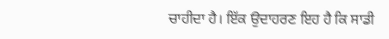ਚਾਹੀਦਾ ਹੈ। ਇੱਕ ਉਦਾਹਰਣ ਇਹ ਹੈ ਕਿ ਸਾਡੀ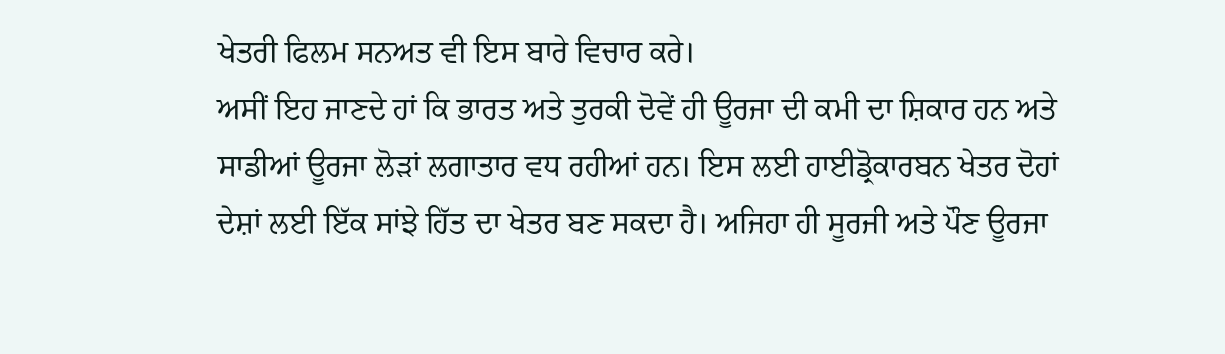ਖੇਤਰੀ ਫਿਲਮ ਸਨਅਤ ਵੀ ਇਸ ਬਾਰੇ ਵਿਚਾਰ ਕਰੇ।
ਅਸੀਂ ਇਹ ਜਾਣਦੇ ਹਾਂ ਕਿ ਭਾਰਤ ਅਤੇ ਤੁਰਕੀ ਦੋਵੇਂ ਹੀ ਊਰਜਾ ਦੀ ਕਮੀ ਦਾ ਸ਼ਿਕਾਰ ਹਨ ਅਤੇ ਸਾਡੀਆਂ ਊਰਜਾ ਲੋੜਾਂ ਲਗਾਤਾਰ ਵਧ ਰਹੀਆਂ ਹਨ। ਇਸ ਲਈ ਹਾਈਡ੍ਰੋਕਾਰਬਨ ਖੇਤਰ ਦੋਹਾਂ ਦੇਸ਼ਾਂ ਲਈ ਇੱਕ ਸਾਂਝੇ ਹਿੱਤ ਦਾ ਖੇਤਰ ਬਣ ਸਕਦਾ ਹੈ। ਅਜਿਹਾ ਹੀ ਸੂਰਜੀ ਅਤੇ ਪੌਣ ਊਰਜਾ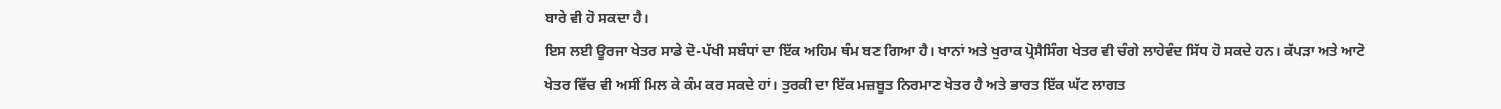ਬਾਰੇ ਵੀ ਹੋ ਸਕਦਾ ਹੈ।
ਇਸ ਲਈ ਊਰਜਾ ਖੇਤਰ ਸਾਡੇ ਦੋ-ਪੱਖੀ ਸਬੰਧਾਂ ਦਾ ਇੱਕ ਅਹਿਮ ਥੰਮ ਬਣ ਗਿਆ ਹੈ। ਖਾਨਾਂ ਅਤੇ ਖੁਰਾਕ ਪ੍ਰੋਸੈਸਿੰਗ ਖੇਤਰ ਵੀ ਚੰਗੇ ਲਾਹੇਵੰਦ ਸਿੱਧ ਹੋ ਸਕਦੇ ਹਨ। ਕੱਪੜਾ ਅਤੇ ਆਟੋ ਖੇਤਰ ਵਿੱਚ ਵੀ ਅਸੀਂ ਮਿਲ ਕੇ ਕੰਮ ਕਰ ਸਕਦੇ ਹਾਂ। ਤੁਰਕੀ ਦਾ ਇੱਕ ਮਜ਼ਬੂਤ ਨਿਰਮਾਣ ਖੇਤਰ ਹੈ ਅਤੇ ਭਾਰਤ ਇੱਕ ਘੱਟ ਲਾਗਤ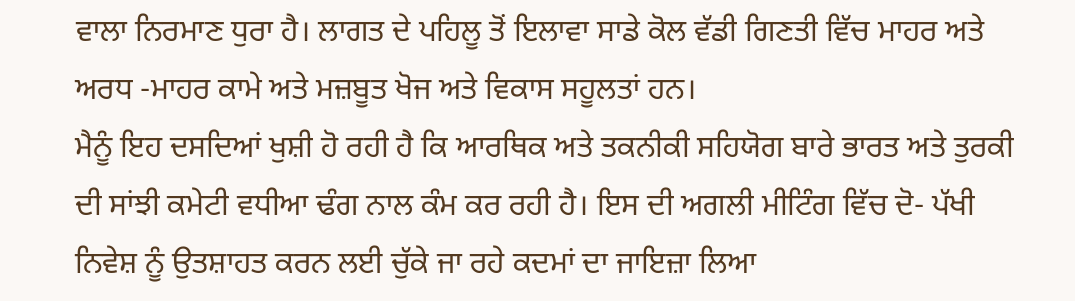ਵਾਲਾ ਨਿਰਮਾਣ ਧੁਰਾ ਹੈ। ਲਾਗਤ ਦੇ ਪਹਿਲੂ ਤੋਂ ਇਲਾਵਾ ਸਾਡੇ ਕੋਲ ਵੱਡੀ ਗਿਣਤੀ ਵਿੱਚ ਮਾਹਰ ਅਤੇ ਅਰਧ -ਮਾਹਰ ਕਾਮੇ ਅਤੇ ਮਜ਼ਬੂਤ ਖੋਜ ਅਤੇ ਵਿਕਾਸ ਸਹੂਲਤਾਂ ਹਨ।
ਮੈਨੂੰ ਇਹ ਦਸਦਿਆਂ ਖੁਸ਼ੀ ਹੋ ਰਹੀ ਹੈ ਕਿ ਆਰਥਿਕ ਅਤੇ ਤਕਨੀਕੀ ਸਹਿਯੋਗ ਬਾਰੇ ਭਾਰਤ ਅਤੇ ਤੁਰਕੀ ਦੀ ਸਾਂਝੀ ਕਮੇਟੀ ਵਧੀਆ ਢੰਗ ਨਾਲ ਕੰਮ ਕਰ ਰਹੀ ਹੈ। ਇਸ ਦੀ ਅਗਲੀ ਮੀਟਿੰਗ ਵਿੱਚ ਦੋ- ਪੱਖੀ ਨਿਵੇਸ਼ ਨੂੰ ਉਤਸ਼ਾਹਤ ਕਰਨ ਲਈ ਚੁੱਕੇ ਜਾ ਰਹੇ ਕਦਮਾਂ ਦਾ ਜਾਇਜ਼ਾ ਲਿਆ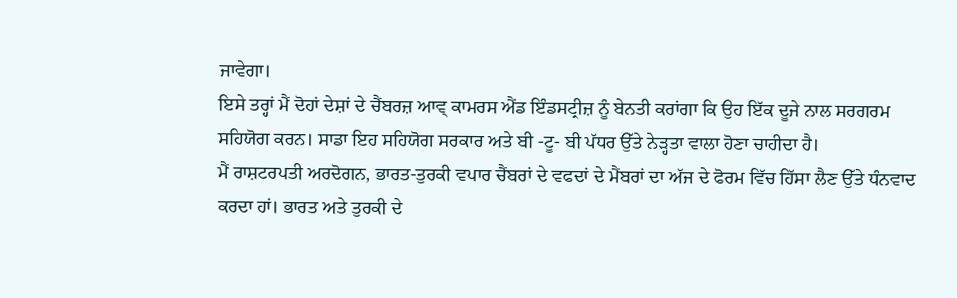ਜਾਵੇਗਾ।
ਇਸੇ ਤਰ੍ਹਾਂ ਮੈਂ ਦੋਹਾਂ ਦੇਸ਼ਾਂ ਦੇ ਚੈਂਬਰਜ਼ ਆਵ੍ ਕਾਮਰਸ ਐਂਡ ਇੰਡਸਟ੍ਰੀਜ਼ ਨੂੰ ਬੇਨਤੀ ਕਰਾਂਗਾ ਕਿ ਉਹ ਇੱਕ ਦੂਜੇ ਨਾਲ ਸਰਗਰਮ ਸਹਿਯੋਗ ਕਰਨ। ਸਾਡਾ ਇਹ ਸਹਿਯੋਗ ਸਰਕਾਰ ਅਤੇ ਬੀ -ਟੂ- ਬੀ ਪੱਧਰ ਉੱਤੇ ਨੇੜ੍ਹਤਾ ਵਾਲਾ ਹੋਣਾ ਚਾਹੀਦਾ ਹੈ।
ਮੈਂ ਰਾਸ਼ਟਰਪਤੀ ਅਰਦੋਗਨ, ਭਾਰਤ-ਤੁਰਕੀ ਵਪਾਰ ਚੈਂਬਰਾਂ ਦੇ ਵਫਦਾਂ ਦੇ ਮੈਂਬਰਾਂ ਦਾ ਅੱਜ ਦੇ ਫੋਰਮ ਵਿੱਚ ਹਿੱਸਾ ਲੈਣ ਉੱਤੇ ਧੰਨਵਾਦ ਕਰਦਾ ਹਾਂ। ਭਾਰਤ ਅਤੇ ਤੁਰਕੀ ਦੇ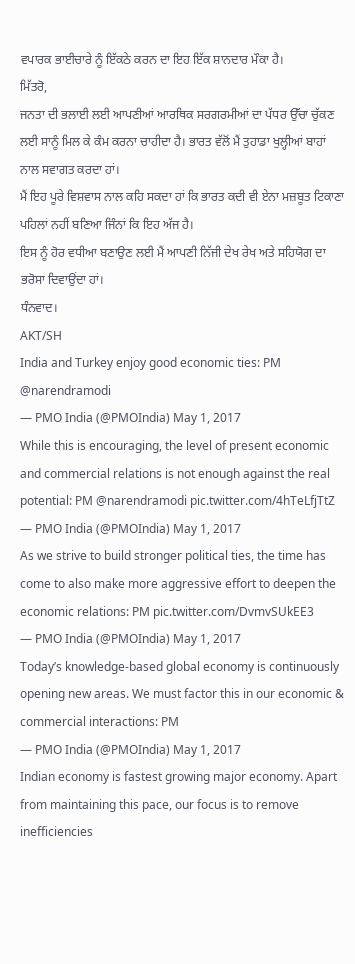ਵਪਾਰਕ ਭਾਈਚਾਰੇ ਨੂੰ ਇੱਕਠੇ ਕਰਨ ਦਾ ਇਹ ਇੱਕ ਸ਼ਾਨਦਾਰ ਮੌਕਾ ਹੈ।
ਮਿੱਤਰੋ,
ਜਨਤਾ ਦੀ ਭਲਾਈ ਲਈ ਆਪਣੀਆਂ ਆਰਥਿਕ ਸਰਗਰਮੀਆਂ ਦਾ ਪੱਧਰ ਉੱਚਾ ਚੁੱਕਣ ਲਈ ਸਾਨੂੰ ਮਿਲ ਕੇ ਕੰਮ ਕਰਨਾ ਚਾਹੀਦਾ ਹੈ। ਭਾਰਤ ਵੱਲੋਂ ਮੈਂ ਤੁਹਾਡਾ ਖੁਲ੍ਹੀਆਂ ਬਾਹਾਂ ਨਾਲ ਸਵਾਗਤ ਕਰਦਾ ਹਾਂ।
ਮੈਂ ਇਹ ਪੂਰੇ ਵਿਸ਼ਵਾਸ ਨਾਲ ਕਹਿ ਸਕਦਾ ਹਾਂ ਕਿ ਭਾਰਤ ਕਦੀ ਵੀ ਏਨਾ ਮਜ਼ਬੂਤ ਟਿਕਾਣਾ ਪਹਿਲਾਂ ਨਹੀਂ ਬਣਿਆ ਜਿੰਨਾਂ ਕਿ ਇਹ ਅੱਜ ਹੈ।
ਇਸ ਨੂੰ ਹੋਰ ਵਧੀਆ ਬਣਾਉਣ ਲਈ ਮੈਂ ਆਪਣੀ ਨਿੱਜੀ ਦੇਖ ਰੇਖ ਅਤੇ ਸਹਿਯੋਗ ਦਾ ਭਰੋਸਾ ਦਿਵਾਉਂਦਾ ਹਾਂ।
ਧੰਨਵਾਦ।
AKT/SH
India and Turkey enjoy good economic ties: PM @narendramodi
— PMO India (@PMOIndia) May 1, 2017
While this is encouraging, the level of present economic and commercial relations is not enough against the real potential: PM @narendramodi pic.twitter.com/4hTeLfjTtZ
— PMO India (@PMOIndia) May 1, 2017
As we strive to build stronger political ties, the time has come to also make more aggressive effort to deepen the economic relations: PM pic.twitter.com/DvmvSUkEE3
— PMO India (@PMOIndia) May 1, 2017
Today’s knowledge-based global economy is continuously opening new areas. We must factor this in our economic & commercial interactions: PM
— PMO India (@PMOIndia) May 1, 2017
Indian economy is fastest growing major economy. Apart from maintaining this pace, our focus is to remove inefficiencies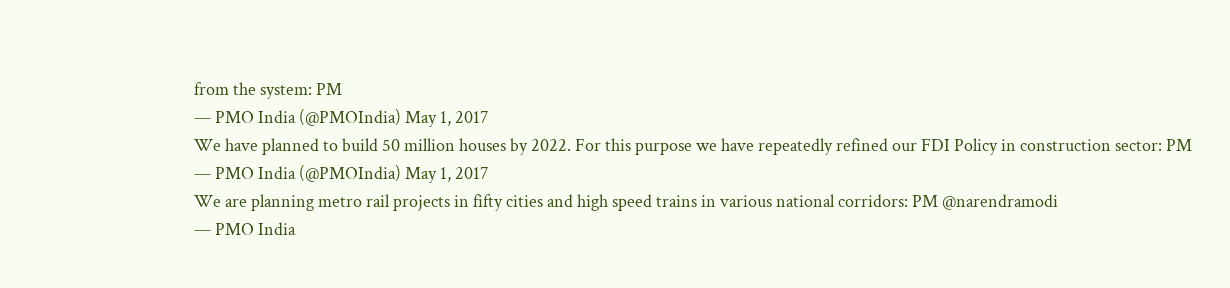from the system: PM
— PMO India (@PMOIndia) May 1, 2017
We have planned to build 50 million houses by 2022. For this purpose we have repeatedly refined our FDI Policy in construction sector: PM
— PMO India (@PMOIndia) May 1, 2017
We are planning metro rail projects in fifty cities and high speed trains in various national corridors: PM @narendramodi
— PMO India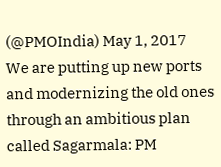(@PMOIndia) May 1, 2017
We are putting up new ports and modernizing the old ones through an ambitious plan called Sagarmala: PM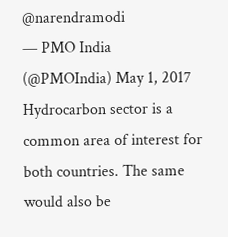@narendramodi
— PMO India (@PMOIndia) May 1, 2017
Hydrocarbon sector is a common area of interest for both countries. The same would also be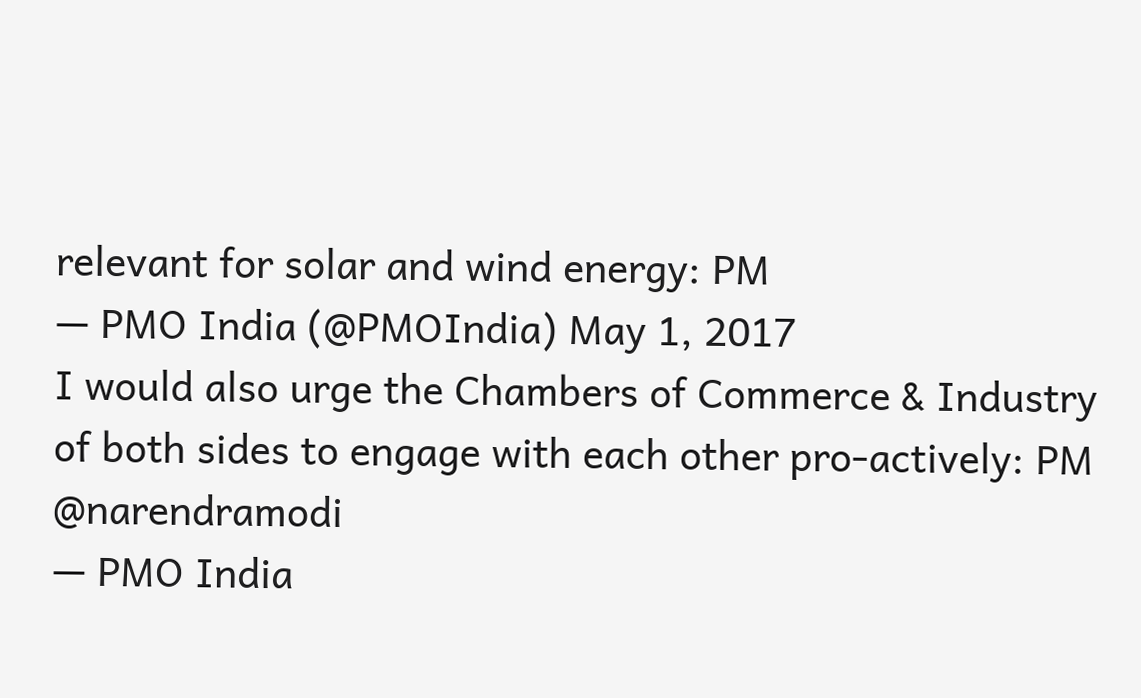relevant for solar and wind energy: PM
— PMO India (@PMOIndia) May 1, 2017
I would also urge the Chambers of Commerce & Industry of both sides to engage with each other pro-actively: PM @narendramodi
— PMO India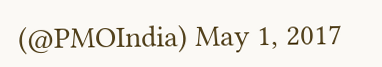(@PMOIndia) May 1, 2017